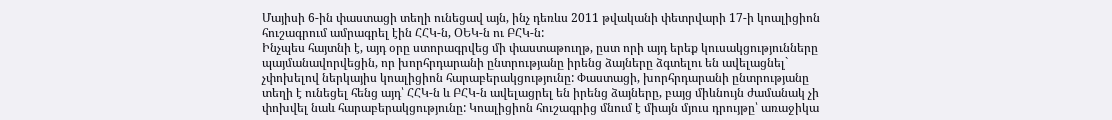Մայիսի 6-ին փաստացի տեղի ունեցավ այն, ինչ դեռևս 2011 թվականի փետրվարի 17-ի կոալիցիոն հուշագրում ամրագրել էին ՀՀԿ-ն, ՕԵԿ-ն ու ԲՀԿ-ն:
Ինչպես հայտնի է, այդ օրը ստորագրվեց մի փաստաթուղթ, ըստ որի այդ երեք կուսակցությունները պայմանավորվեցին, որ խորհրդարանի ընտրությանը իրենց ձայները ձգտելու են ավելացնել` չփոխելով ներկայիս կոալիցիոն հարաբերակցությունը: Փաստացի, խորհրդարանի ընտրությանը տեղի է ունեցել հենց այդ՝ ՀՀԿ-ն և ԲՀԿ-ն ավելացրել են իրենց ձայները, բայց միևնույն ժամանակ չի փոխվել նաև հարաբերակցությունը: Կոալիցիոն հուշագրից մնում է միայն մյուս դրույթը՝ առաջիկա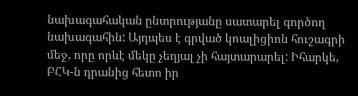նախագահական ընտրությանը սատարել գործող նախագահին: Այդպես է գրված կոալիցիոն հուշագրի մեջ, որը որևէ մեկը չեղյալ չի հայտարարել: Իհարկե, ԲՀԿ-ն դրանից հետո իր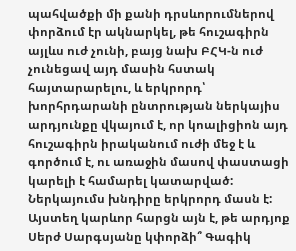պահվածքի մի քանի դրսևորումներով փորձում էր ակնարկել, թե հուշագիրն այլևս ուժ չունի, բայց նախ ԲՀԿ-ն ուժ չունեցավ այդ մասին հստակ հայտարարելու, և երկրորդ՝ խորհրդարանի ընտրության ներկայիս արդյունքը վկայում է, որ կոալիցիոն այդ հուշագիրն իրականում ուժի մեջ է և գործում է, ու առաջին մասով փաստացի կարելի է համարել կատարված:
Ներկայումս խնդիրը երկրորդ մասն է: Այստեղ կարևոր հարցն այն է, թե արդյոք Սերժ Սարգսյանը կփորձի՞ Գագիկ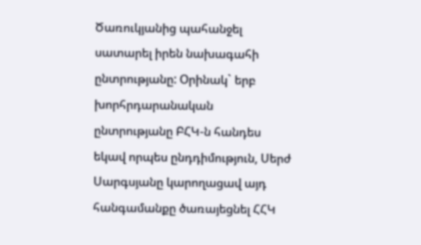Ծառուկյանից պահանջել սատարել իրեն նախագահի ընտրությանը: Օրինակ` երբ խորհրդարանական ընտրությանը ԲՀԿ-ն հանդես եկավ որպես ընդդիմություն, Սերժ Սարգսյանը կարողացավ այդ հանգամանքը ծառայեցնել ՀՀԿ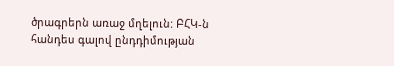ծրագրերն առաջ մղելուն: ԲՀԿ-ն հանդես գալով ընդդիմության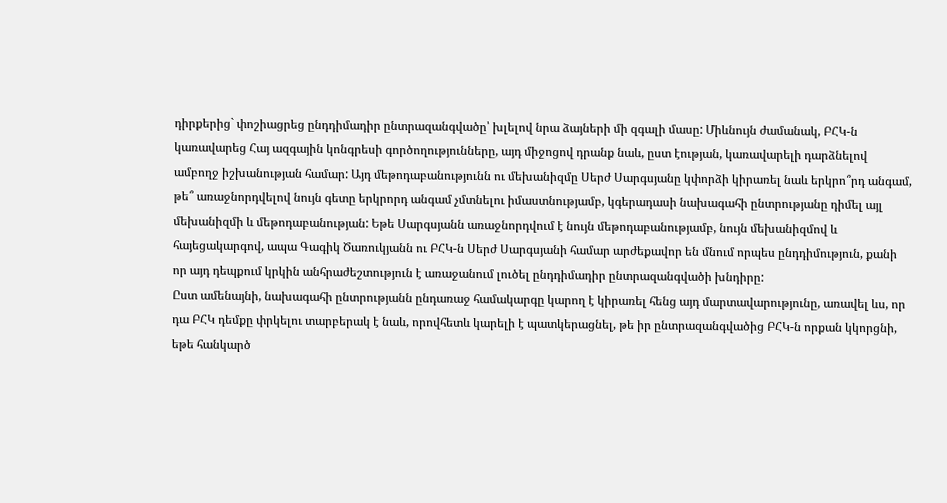դիրքերից` փոշիացրեց ընդդիմադիր ընտրազանգվածը՝ խլելով նրա ձայների մի զգալի մասը: Միևնույն ժամանակ, ԲՀԿ-ն կառավարեց Հայ ազգային կոնգրեսի գործողությունները, այդ միջոցով դրանք նաև, ըստ էության, կառավարելի դարձնելով ամբողջ իշխանության համար: Այդ մեթոդաբանությունն ու մեխանիզմը Սերժ Սարգսյանը կփորձի կիրառել նաև երկրո՞րդ անգամ, թե՞ առաջնորդվելով նույն գետը երկրորդ անգամ չմտնելու իմաստնությամբ, կգերադասի նախագահի ընտրությանը դիմել այլ մեխանիզմի և մեթոդաբանության: Եթե Սարգսյանն առաջնորդվում է նույն մեթոդաբանությամբ, նույն մեխանիզմով և հայեցակարգով, ապա Գագիկ Ծառուկյանն ու ԲՀԿ-ն Սերժ Սարգսյանի համար արժեքավոր են մնում որպես ընդդիմություն, քանի որ այդ դեպքում կրկին անհրաժեշտություն է առաջանում լուծել ընդդիմադիր ընտրազանգվածի խնդիրը:
Ըստ ամենայնի, նախագահի ընտրությանն ընդառաջ համակարգը կարող է կիրառել հենց այդ մարտավարությունը, առավել ևս, որ դա ԲՀԿ դեմքը փրկելու տարբերակ է նաև, որովհետև կարելի է պատկերացնել, թե իր ընտրազանգվածից ԲՀԿ-ն որքան կկորցնի, եթե հանկարծ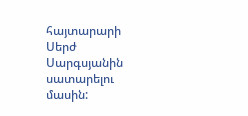հայտարարի Սերժ Սարգսյանին սատարելու մասին: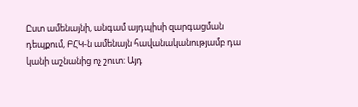Ըստ ամենայնի, անգամ այդպիսի զարգացման դեպքում, ԲՀԿ-ն ամենայն հավանականությամբ դա կանի աշնանից ոչ շուտ: Այդ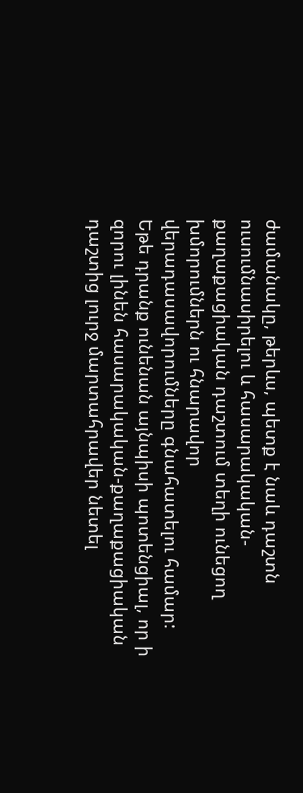ժամանակը, թերևս, պետք է նաև դաշտն ուսումնասիրելու և հասարակական-քաղաքացիական դաշտում տեղի ունեցող խմորումներն ու հնարավոր վերադասավորումները գնահատելու համար: Եթե դրանք ունենան այնպիսի պոտենցիալ, որ ի զորու լինեն հասարակական-քաղաքացիական դաշտից լուրջ մարտահրավեր նետել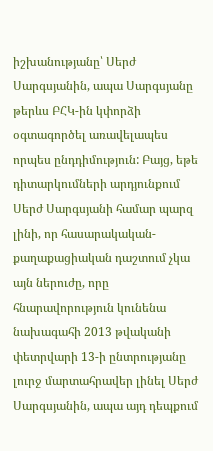իշխանությանը՝ Սերժ Սարգսյանին, ապա Սարգսյանը թերևս ԲՀԿ-ին կփորձի օգտագործել առավելապես որպես ընդդիմություն: Բայց, եթե դիտարկումների արդյունքում Սերժ Սարգսյանի համար պարզ լինի, որ հասարակական-քաղաքացիական դաշտում չկա այն ներուժը, որը հնարավորություն կունենա նախագահի 2013 թվականի փետրվարի 13-ի ընտրությանը լուրջ մարտահրավեր լինել Սերժ Սարգսյանին, ապա այդ դեպքում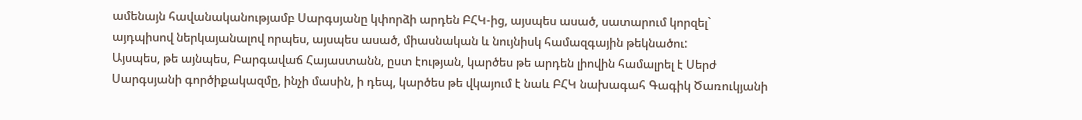ամենայն հավանականությամբ Սարգսյանը կփորձի արդեն ԲՀԿ-ից, այսպես ասած, սատարում կորզել` այդպիսով ներկայանալով որպես, այսպես ասած, միասնական և նույնիսկ համազգային թեկնածու:
Այսպես, թե այնպես, Բարգավաճ Հայաստանն, ըստ էության, կարծես թե արդեն լիովին համալրել է Սերժ Սարգսյանի գործիքակազմը, ինչի մասին, ի դեպ, կարծես թե վկայում է նաև ԲՀԿ նախագահ Գագիկ Ծառուկյանի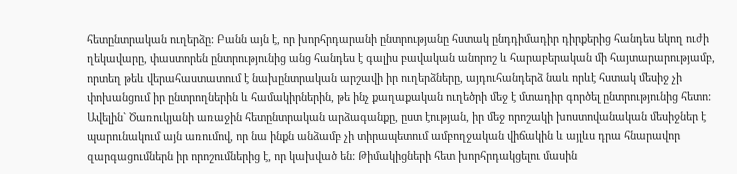հետընտրական ուղերձը: Բանն այն է, որ խորհրդարանի ընտրությանը հստակ ընդդիմադիր դիրքերից հանդես եկող ուժի ղեկավարը, փաստորեն ընտրությունից անց հանդես է գալիս բավական անորոշ և հարաբերական մի հայտարարությամբ, որտեղ թեև վերահաստատում է նախընտրական արշավի իր ուղերձները, այդուհանդերձ նաև որևէ հստակ մեսիջ չի փոխանցում իր ընտրողներին և համակիրներին, թե ինչ քաղաքական ուղեծրի մեջ է մտադիր գործել ընտրությունից հետո: Ավելին` Ծառուկյանի առաջին հետընտրական արձագանքը, ըստ էության, իր մեջ որոշակի խոստովանական մեսիջներ է պարունակում այն առումով, որ նա ինքն անձամբ չի տիրապետում ամբողջական վիճակին և այլևս դրա հնարավոր զարգացումներն իր որոշումներից է, որ կախված են: Թիմակիցների հետ խորհրդակցելու մասին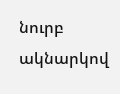նուրբ ակնարկով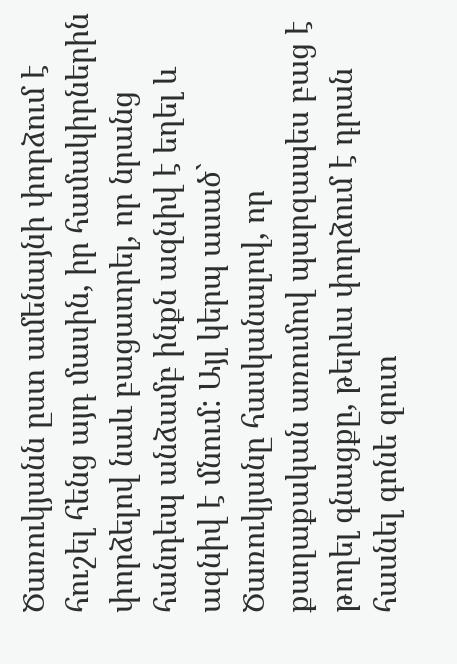Ծառուկյանն ըստ ամենայնի փորձում է հուշել հենց այդ մասին, իր համակիրներին փորձելով նաև բացատրել, որ նրանց հանդեպ անձամբ ինքն ազնիվ է եղել և ազնիվ է մնում: Այլ կերպ ասած` Ծառուկյանը հասկանալով, որ քաղաքական առումով պարզապես բաց է թողել գնացքը, թերևս փորձում է դրան հասնել գոնե զուտ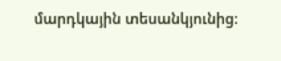մարդկային տեսանկյունից: